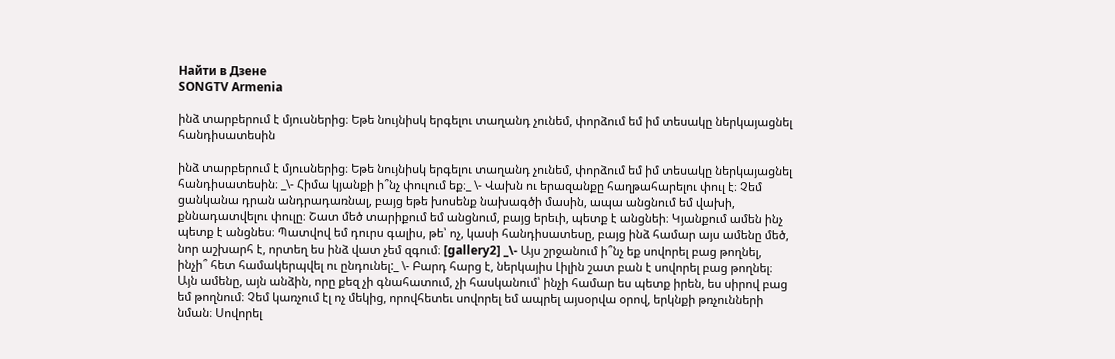Найти в Дзене
SONGTV Armenia

ինձ տարբերում է մյուսներից։ Եթե նույնիսկ երգելու տաղանդ չունեմ, փորձում եմ իմ տեսակը ներկայացնել հանդիսատեսին

ինձ տարբերում է մյուսներից։ Եթե նույնիսկ երգելու տաղանդ չունեմ, փորձում եմ իմ տեսակը ներկայացնել հանդիսատեսին։ _\- Հիմա կյանքի ի՞նչ փուլում եք։_ \- Վախն ու երազանքը հաղթահարելու փուլ է։ Չեմ ցանկանա դրան անդրադառնալ, բայց եթե խոսենք նախագծի մասին, ապա անցնում եմ վախի, քննադատվելու փուլը։ Շատ մեծ տարիքում եմ անցնում, բայց երեւի, պետք է անցնեի։ Կյանքում ամեն ինչ պետք է անցնես։ Պատվով եմ դուրս գալիս, թե՝ ոչ, կասի հանդիսատեսը, բայց ինձ համար այս ամենը մեծ, նոր աշխարհ է, որտեղ ես ինձ վատ չեմ զգում։ [gallery2] _\- Այս շրջանում ի՞նչ եք սովորել բաց թողնել, ինչի՞ հետ համակերպվել ու ընդունել:_ \- Բարդ հարց է, ներկայիս Լիլին շատ բան է սովորել բաց թողնել։ Այն ամենը, այն անձին, որը քեզ չի գնահատում, չի հասկանում՝ ինչի համար ես պետք իրեն, ես սիրով բաց եմ թողնում։ Չեմ կառչում էլ ոչ մեկից, որովհետեւ սովորել եմ ապրել այսօրվա օրով, երկնքի թռչունների նման։ Սովորել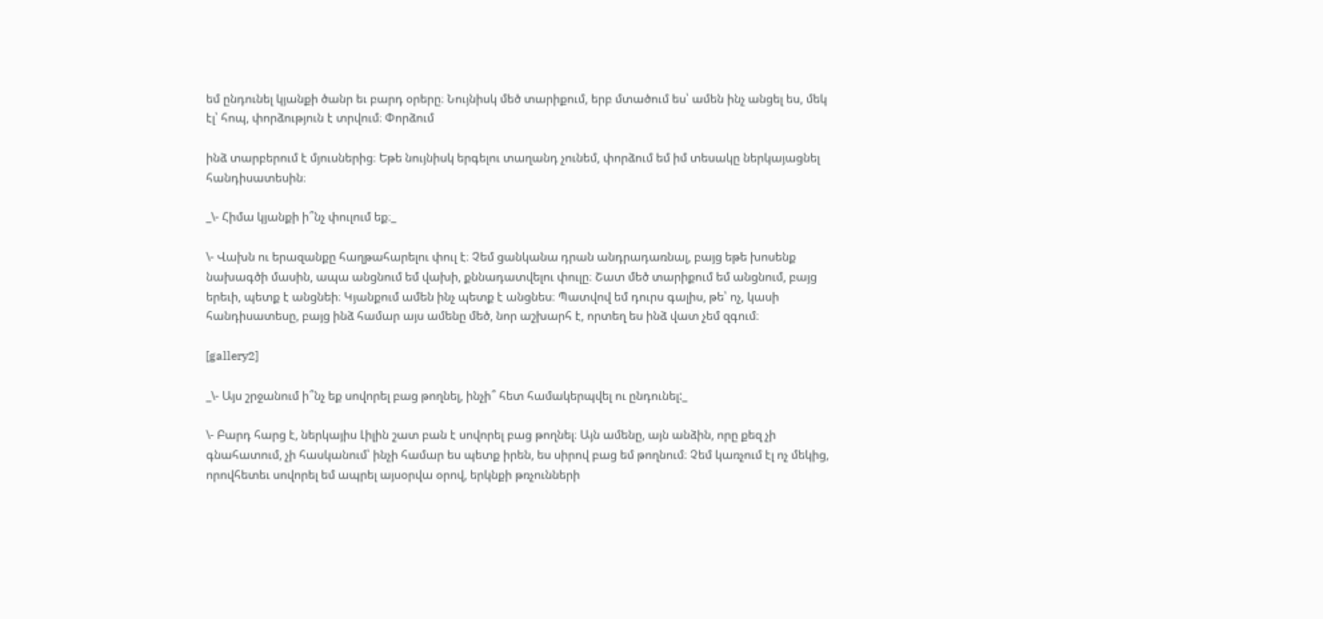եմ ընդունել կյանքի ծանր եւ բարդ օրերը։ Նույնիսկ մեծ տարիքում, երբ մտածում ես՝ ամեն ինչ անցել ես, մեկ էլ՝ հոպ, փորձություն է տրվում։ Փորձում

ինձ տարբերում է մյուսներից։ Եթե նույնիսկ երգելու տաղանդ չունեմ, փորձում եմ իմ տեսակը ներկայացնել հանդիսատեսին։

_\- Հիմա կյանքի ի՞նչ փուլում եք։_

\- Վախն ու երազանքը հաղթահարելու փուլ է։ Չեմ ցանկանա դրան անդրադառնալ, բայց եթե խոսենք նախագծի մասին, ապա անցնում եմ վախի, քննադատվելու փուլը։ Շատ մեծ տարիքում եմ անցնում, բայց երեւի, պետք է անցնեի։ Կյանքում ամեն ինչ պետք է անցնես։ Պատվով եմ դուրս գալիս, թե՝ ոչ, կասի հանդիսատեսը, բայց ինձ համար այս ամենը մեծ, նոր աշխարհ է, որտեղ ես ինձ վատ չեմ զգում։

[gallery2]

_\- Այս շրջանում ի՞նչ եք սովորել բաց թողնել, ինչի՞ հետ համակերպվել ու ընդունել:_

\- Բարդ հարց է, ներկայիս Լիլին շատ բան է սովորել բաց թողնել։ Այն ամենը, այն անձին, որը քեզ չի գնահատում, չի հասկանում՝ ինչի համար ես պետք իրեն, ես սիրով բաց եմ թողնում։ Չեմ կառչում էլ ոչ մեկից, որովհետեւ սովորել եմ ապրել այսօրվա օրով, երկնքի թռչունների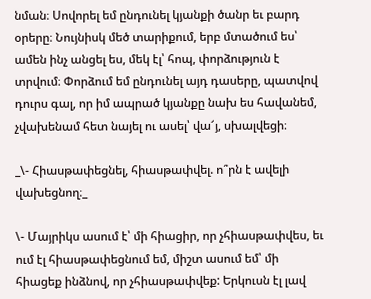նման։ Սովորել եմ ընդունել կյանքի ծանր եւ բարդ օրերը։ Նույնիսկ մեծ տարիքում, երբ մտածում ես՝ ամեն ինչ անցել ես, մեկ էլ՝ հոպ, փորձություն է տրվում։ Փորձում եմ ընդունել այդ դասերը, պատվով դուրս գալ, որ իմ ապրած կյանքը նախ ես հավանեմ, չվախենամ հետ նայել ու ասել՝ վա՜յ, սխալվեցի։

_\- Հիասթափեցնել, հիասթափվել. ո՞րն է ավելի վախեցնող։_

\- Մայրիկս ասում է՝ մի հիացիր, որ չհիասթափվես, եւ ում էլ հիասթափեցնում եմ, միշտ ասում եմ՝ մի հիացեք ինձնով, որ չհիասթափվեք: Երկուսն էլ լավ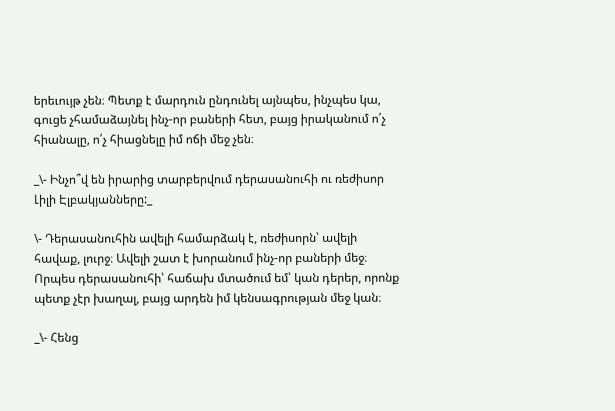երեւույթ չեն։ Պետք է մարդուն ընդունել այնպես, ինչպես կա, գուցե չհամաձայնել ինչ-որ բաների հետ, բայց իրականում ո՛չ հիանալը, ո՛չ հիացնելը իմ ոճի մեջ չեն։

_\- Ինչո՞վ են իրարից տարբերվում դերասանուհի ու ռեժիսոր Լիլի Էլբակյանները:_

\- Դերասանուհին ավելի համարձակ է, ռեժիսորն՝ ավելի հավաք, լուրջ։ Ավելի շատ է խորանում ինչ-որ բաների մեջ։ Որպես դերասանուհի՝ հաճախ մտածում եմ՝ կան դերեր, որոնք պետք չէր խաղալ, բայց արդեն իմ կենսագրության մեջ կան։

_\- Հենց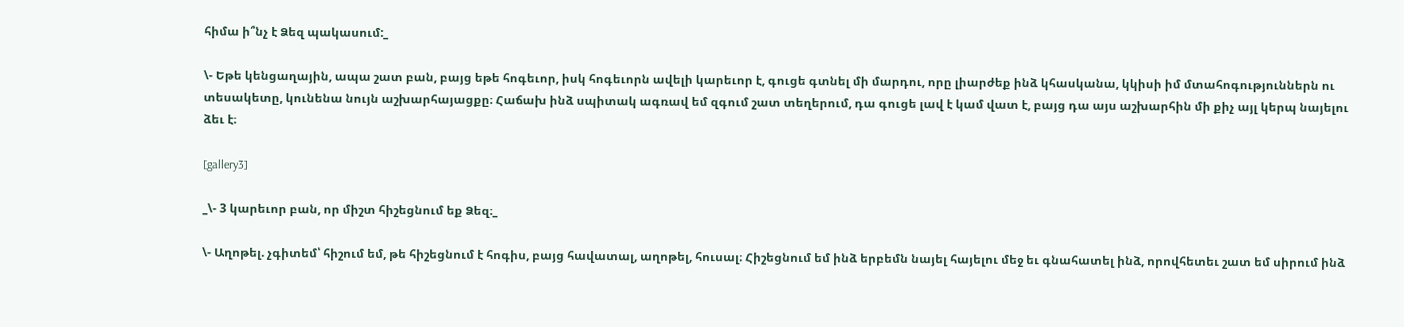հիմա ի՞նչ է Ձեզ պակասում:_

\- Եթե կենցաղային, ապա շատ բան, բայց եթե հոգեւոր, իսկ հոգեւորն ավելի կարեւոր է, գուցե գտնել մի մարդու, որը լիարժեք ինձ կհասկանա, կկիսի իմ մտահոգություններն ու տեսակետը, կունենա նույն աշխարհայացքը։ Հաճախ ինձ սպիտակ ագռավ եմ զգում շատ տեղերում, դա գուցե լավ է կամ վատ է, բայց դա այս աշխարհին մի քիչ այլ կերպ նայելու ձեւ է։

[gallery3]

_\- 3 կարեւոր բան, որ միշտ հիշեցնում եք Ձեզ։_

\- Աղոթել. չգիտեմ՝ հիշում եմ, թե հիշեցնում է հոգիս, բայց հավատալ, աղոթել, հուսալ։ Հիշեցնում եմ ինձ երբեմն նայել հայելու մեջ եւ գնահատել ինձ, որովհետեւ շատ եմ սիրում ինձ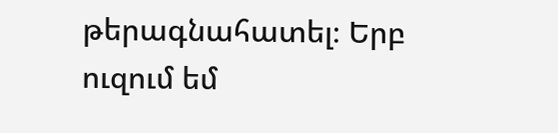թերագնահատել։ Երբ ուզում եմ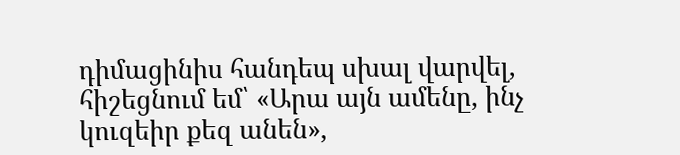դիմացինիս հանդեպ սխալ վարվել, հիշեցնում եմ՝ «Արա այն ամենը, ինչ կուզեիր քեզ անեն»,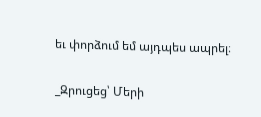եւ փորձում եմ այդպես ապրել։

_Զրուցեց՝ Մերի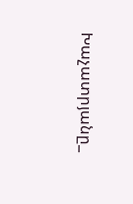Խաչատրյանը_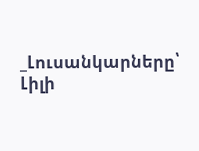_Լուսանկարները՝ Լիլի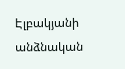Էլբակյանի անձնական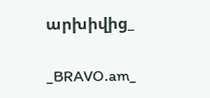արխիվից_

_BRAVO.am_